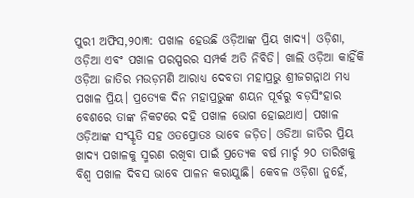ପୁରୀ ଅଫିସ,୨୦ା୩: ପଖାଳ ହେଉଛି ଓଡ଼ିଆଙ୍କ ପ୍ରିୟ ଖାଦ୍ୟ। ଓଡ଼ିଶା, ଓଡ଼ିଆ ଏବଂ ପଖାଳ ପରସ୍ପରର ସମ୍ପର୍କ ଅତି ନିବିଡି। ଖାଲି ଓଡ଼ିଆ କାହିଁକି ଓଡ଼ିଆ ଜାତିର ମଉଡ଼ମଣି ଆରାଧ୍ୟ ଦେବତା ମହାପ୍ରଭୁ ଶ୍ରୀଜଗନ୍ନାଥ ମଧ୍ୟ ପଖାଳ ପ୍ରିୟ। ପ୍ରତ୍ୟେକ ଦିନ ମହାପ୍ରଭୁଙ୍କ ଶୟନ ପୂର୍ବରୁ ବଡ଼ସିଂହାର ବେଶରେ ତାଙ୍କ ନିକଟରେ ଦହି ପଖାଳ ଭୋଗ ହୋଇଥାଏ। ପଖାଳ ଓଡ଼ିଆଙ୍କ ସଂସ୍କୃତି ସହ ଓତପ୍ରୋତଃ ଭାବେ ଜଡ଼ିତ। ଓଡିଆ ଜାତିର ପ୍ରିୟ ଖାଦ୍ୟ ପଖାଳକୁ ସ୍ମରଣ ରଖିବା ପାଇଁ ପ୍ରତ୍ୟେକ ବର୍ଷ ମାର୍ଚ୍ଚ ୨୦ ତାରିଖକୁ ବିଶ୍ୱ ପଖାଳ ଦିବସ ଭାବେ ପାଳନ କରାଯାୁଛି। କେବଳ ଓଡ଼ିଶା ନୁହେଁ,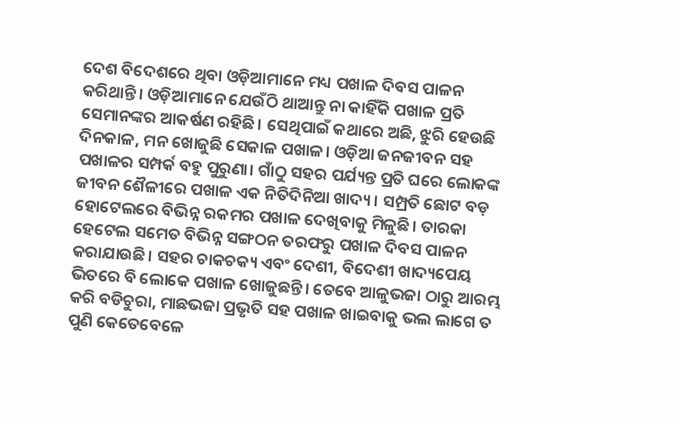ଦେଶ ବିଦେଶରେ ଥିବା ଓଡ଼ିଆମାନେ ମଧ୍ୟ ପଖାଳ ଦିବସ ପାଳନ କରିଥାନ୍ତି। ଓଡ଼ିଆମାନେ ଯେଉଁଠି ଥାଆନ୍ତୁ ନା କାହିଁକି ପଖାଳ ପ୍ରତି ସେମାନଙ୍କର ଆକର୍ଷଣ ରହିଛି। ସେଥିପାଇଁ କଥାରେ ଅଛି, ଝୁରି ହେଉଛି ଦିନକାଳ, ମନ ଖୋଜୁଛି ସେକାଳ ପଖାଳ। ଓଡ଼ିଆ ଜନଜୀବନ ସହ ପଖାଳର ସମ୍ପର୍କ ବହୁ ପୁରୁଣା। ଗାଁଠୁ ସହର ପର୍ଯ୍ୟନ୍ତ ପ୍ରତି ଘରେ ଲୋକଙ୍କ ଜୀବନ ଶୈଳୀରେ ପଖାଳ ଏକ ନିତିଦିନିଆ ଖାଦ୍ୟ। ସମ୍ପ୍ରତି ଛୋଟ ବଡ଼ ହୋଟେଲରେ ବିଭିନ୍ନ ରକମର ପଖାଳ ଦେଖିବାକୁ ମିଳୁଛି। ତାରକା ହେଟେଲ ସମେତ ବିଭିନ୍ନ ସଙ୍ଗଠନ ତରଫରୁ ପଖାଳ ଦିବସ ପାଳନ କରାଯାଉଛି। ସହର ଚାକଚକ୍ୟ ଏବଂ ଦେଶୀ, ବିଦେଶୀ ଖାଦ୍ୟପେୟ ଭିତରେ ବି ଲୋକେ ପଖାଳ ଖୋଜୁଛନ୍ତି। ତେବେ ଆଳୁଭଜା ଠାରୁ ଆରମ୍ଭ କରି ବଡିଚୁରା, ମାଛଭଜା ପ୍ରଭୃତି ସହ ପଖାଳ ଖାଇବାକୁ ଭଲ ଲାଗେ ତ ପୁଣି କେତେବେଳେ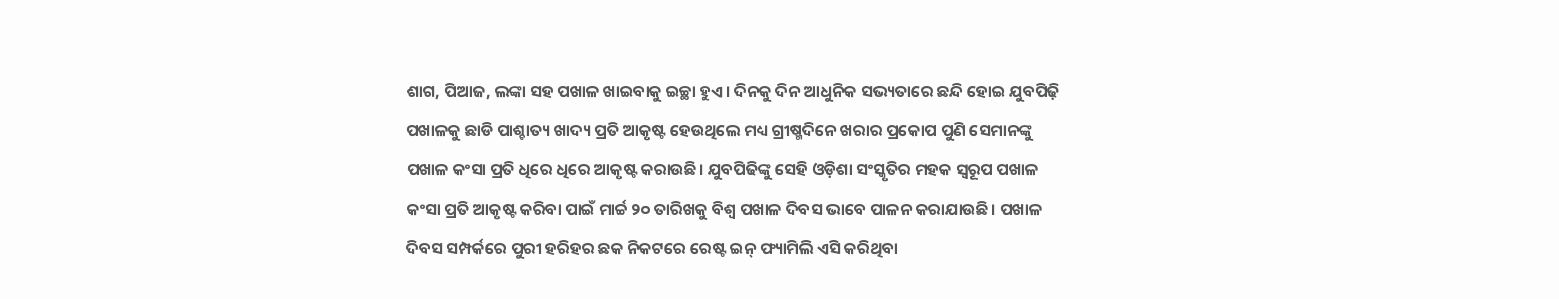ଶାଗ, ପିଆଜ, ଲଙ୍କା ସହ ପଖାଳ ଖାଇବାକୁ ଇଚ୍ଛା ହୁଏ। ଦିନକୁ ଦିନ ଆଧୁନିକ ସଭ୍ୟତାରେ ଛନ୍ଦି ହୋଇ ଯୁବପିଢ଼ି ପଖାଳକୁ ଛାଡି ପାଶ୍ଚାତ୍ୟ ଖାଦ୍ୟ ପ୍ରତି ଆକୃଷ୍ଟ ହେଉଥିଲେ ମଧ୍ୟ ଗ୍ରୀଷ୍ମଦିନେ ଖରାର ପ୍ରକୋପ ପୁଣି ସେମାନଙ୍କୁ ପଖାଳ କଂସା ପ୍ରତି ଧିରେ ଧିରେ ଆକୃଷ୍ଟ କରାଉଛି। ଯୁବପିଢିଙ୍କୁ ସେହି ଓଡ଼ିଶା ସଂସ୍କୃତିର ମହକ ସ୍ବରୂପ ପଖାଳ କଂସା ପ୍ରତି ଆକୃଷ୍ଟ କରିବା ପାଇଁ ମାର୍ଚ୍ଚ ୨୦ ତାରିଖକୁ ବିଶ୍ୱ ପଖାଳ ଦିବସ ଭାବେ ପାଳନ କରାଯାଉଛି। ପଖାଳ ଦିବସ ସମ୍ପର୍କରେ ପୁରୀ ହରିହର ଛକ ନିକଟରେ ରେଷ୍ଟ ଇନ୍ ଫ୍ୟାମିଲି ଏସି କରିଥିବା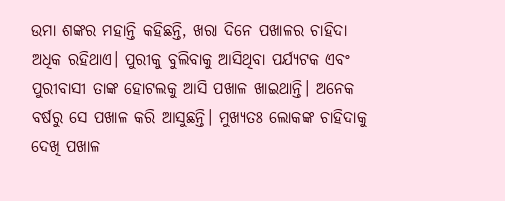ଉମା ଶଙ୍କର ମହାନ୍ତି କହିଛନ୍ତି, ଖରା ଦିନେ ପଖାଳର ଚାହିଦା ଅଧିକ ରହିଥାଏ। ପୁରୀକୁ ବୁଲିବାକୁ ଆସିଥିବା ପର୍ଯ୍ୟଟକ ଏବଂ ପୁରୀବାସୀ ତାଙ୍କ ହୋଟଲକୁ ଆସି ପଖାଳ ଖାଇଥାନ୍ତି। ଅନେକ ବର୍ଷରୁ ସେ ପଖାଳ କରି ଆସୁଛନ୍ତି। ମୁଖ୍ୟତଃ ଲୋକଙ୍କ ଚାହିଦାକୁ ଦେଖି ପଖାଳ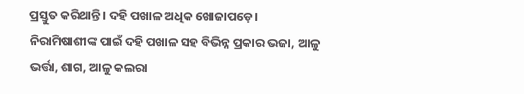ପ୍ରସ୍ତୁତ କରିଥାନ୍ତି। ଦହି ପଖାଳ ଅଧିକ ଖୋଜାପଡ଼େ। ନିରାମିଷାଶୀଙ୍କ ପାଇଁ ଦହି ପଖାଳ ସହ ବିଭିନ୍ନ ପ୍ରକାର ଭଜା, ଆଳୁ ଭର୍ତ୍ତା, ଶାଗ, ଆଳୁ କଲରା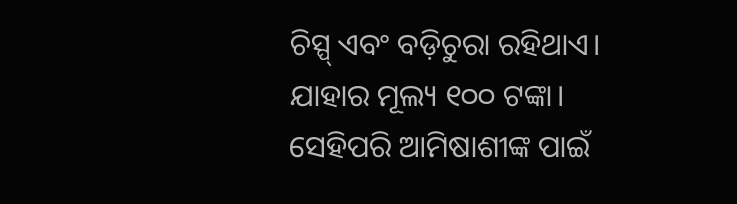ଚିସ୍ପ୍ ଏବଂ ବଡ଼ିଚୁରା ରହିଥାଏ। ଯାହାର ମୂଲ୍ୟ ୧୦୦ ଟଙ୍କା। ସେହିପରି ଆମିଷାଶୀଙ୍କ ପାଇଁ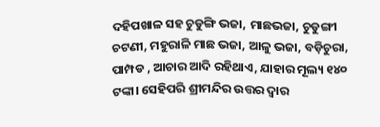ଦହିପଖାଳ ସହ ଚୁଡୁଙ୍ଗି ଭଜା, ମାଛଭଜା, ଚୁଡୁଙ୍ଗୀ ଚଟଣୀ, ମହୁରାଳି ମାଛ ଭଜା, ଆଳୁ ଭଜା, ବଡ଼ିଚୁରା, ପାମ୍ପଡ , ଆଚାର ଆଦି ରହିଥାଏ, ଯାହାର ମୂଲ୍ୟ ୧୪୦ ଟଙ୍କା। ସେହିପରି ଶ୍ରୀମନ୍ଦିର ଉତ୍ତର ଦ୍ୱାର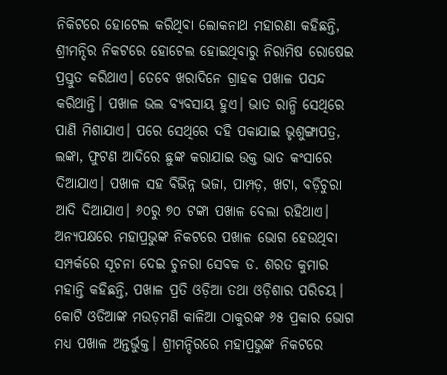ନିକିଟରେ ହୋଟେଲ କରିଥିବା ଲୋକନାଥ ମହାରଣା କହିଛନ୍ତି, ଶ୍ରୀମନ୍ଦିର ନିକଟରେ ହୋଟେଲ ହୋଇଥିବାରୁ ନିରାମିଷ ରୋଷେଇ ପ୍ରସ୍ତୁତ କରିଥାଏ। ତେବେ ଖରାଦିନେ ଗ୍ରାହକ ପଖାଳ ପସନ୍ଦ କରିଥାନ୍ତି। ପଖାଳ ଭଲ ବ୍ୟବସାୟ ହୁଏ। ଭାତ ରାନ୍ଧି ସେଥିରେ ପାଣି ମିଶାଯାଏ। ପରେ ସେଥିରେ ଦହି ପକାଯାଇ ଭୃଶୁଙ୍ଗାପତ୍ର, ଲଙ୍କା, ଫୁଟଣ ଆଦିରେ ଛୁଙ୍କ କରାଯାଇ ଉକ୍ତ ଭାତ କଂସାରେ ଦିଆଯାଏ। ପଖାଳ ସହ ବିଭିନ୍ନ ଭଜା, ପାମ୍ପଡ଼, ଖଟା, ବଡ଼ିଚୁରା ଆଦି ଦିଆଯାଏ। ୬୦ରୁ ୭୦ ଟଙ୍କା ପଖାଳ ବେଲା ରହିଥାଏ। ଅନ୍ୟପକ୍ଷରେ ମହାପ୍ରଭୁଙ୍କ ନିକଟରେ ପଖାଳ ଭୋଗ ହେଉଥିବା ସମ୍ପର୍କରେ ସୂଚନା ଦେଇ ଚୁନରା ସେବକ ଡ. ଶରତ କୁମାର ମହାନ୍ତି କହିଛନ୍ତି, ପଖାଳ ପ୍ରତି ଓଡ଼ିଆ ତଥା ଓଡ଼ିଶାର ପରିଚୟ। କୋଟି ଓଡିଆଙ୍କ ମଉଡ଼ମଣି କାଳିଆ ଠାକୁରଙ୍କ ୬୫ ପ୍ରକାର ଭୋଗ ମଧ୍ୟ ପଖାଳ ଅନ୍ତର୍ଭୁକ୍ତ। ଶ୍ରୀମନ୍ଦିରରେ ମହାପ୍ରଭୁଙ୍କ ନିକଟରେ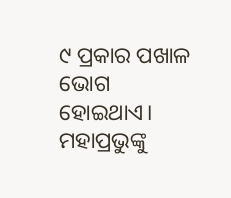୯ ପ୍ରକାର ପଖାଳ ଭୋଗ ହୋଇଥାଏ। ମହାପ୍ରଭୁଙ୍କୁ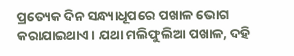ପ୍ରତ୍ୟେକ ଦିନ ସନ୍ଧ୍ୟାଧୂପରେ ପଖାଳ ଭୋଗ କରାଯାଇଥାଏ। ଯଥା ମଲିଫୁଲିଆ ପଖାଳ, ଦହି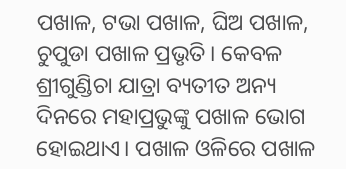ପଖାଳ, ଟଭା ପଖାଳ, ଘିଅ ପଖାଳ, ଚୁପୁଡା ପଖାଳ ପ୍ରଭୃତି। କେବଳ ଶ୍ରୀଗୁଣ୍ଡିଚା ଯାତ୍ରା ବ୍ୟତୀତ ଅନ୍ୟ ଦିନରେ ମହାପ୍ରଭୁଙ୍କୁ ପଖାଳ ଭୋଗ ହୋଇଥାଏ। ପଖାଳ ଓଳିରେ ପଖାଳ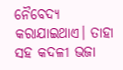ନୈବେଦ୍ୟ କରାଯାଇଥାଏ। ତାହା ସହ କଦଳୀ ଭଜା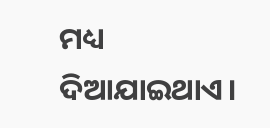ମଧ୍ୟ ଦିଆଯାଇଥାଏ।